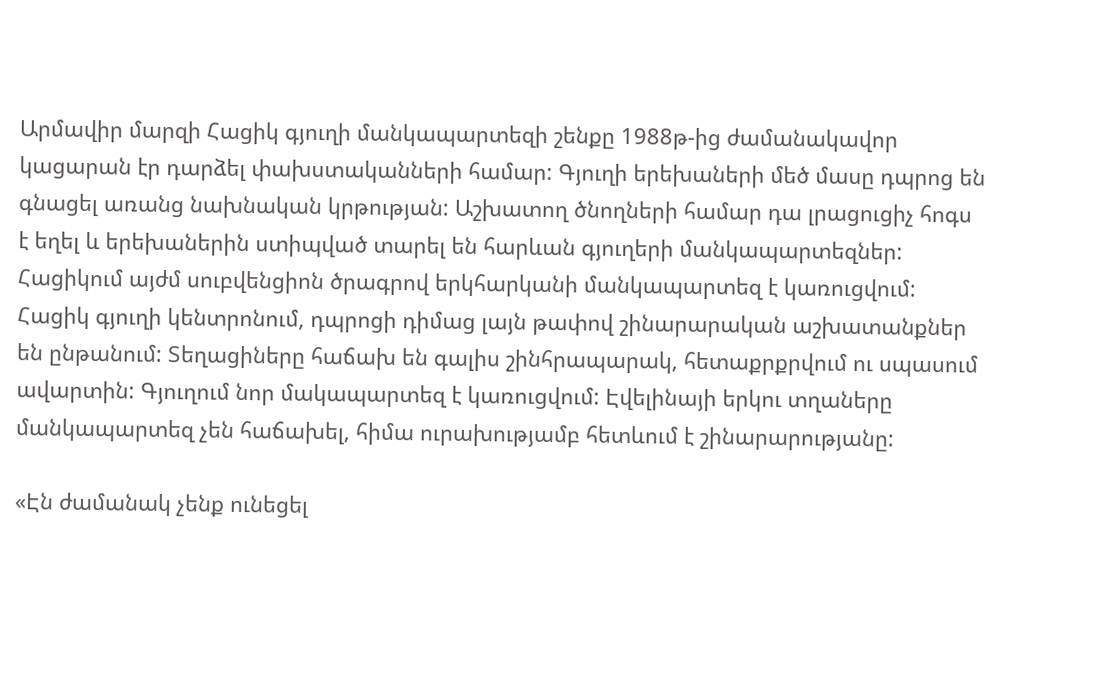Արմավիր մարզի Հացիկ գյուղի մանկապարտեզի շենքը 1988թ-ից ժամանակավոր կացարան էր դարձել փախստականների համար: Գյուղի երեխաների մեծ մասը դպրոց են գնացել առանց նախնական կրթության: Աշխատող ծնողների համար դա լրացուցիչ հոգս է եղել և երեխաներին ստիպված տարել են հարևան գյուղերի մանկապարտեզներ: Հացիկում այժմ սուբվենցիոն ծրագրով երկհարկանի մանկապարտեզ է կառուցվում:
Հացիկ գյուղի կենտրոնում, դպրոցի դիմաց լայն թափով շինարարական աշխատանքներ են ընթանում: Տեղացիները հաճախ են գալիս շինհրապարակ, հետաքրքրվում ու սպասում ավարտին: Գյուղում նոր մակապարտեզ է կառուցվում: Էվելինայի երկու տղաները մանկապարտեզ չեն հաճախել, հիմա ուրախությամբ հետևում է շինարարությանը:

«Էն ժամանակ չենք ունեցել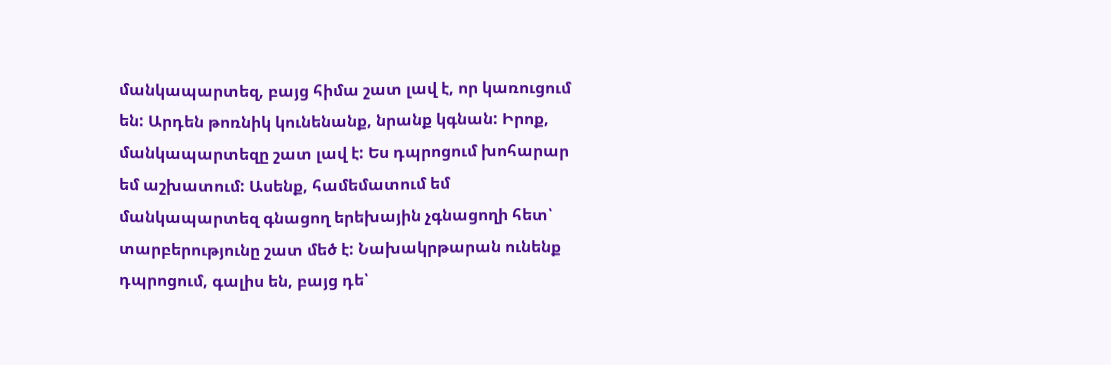մանկապարտեզ, բայց հիմա շատ լավ է, որ կառուցում են: Արդեն թոռնիկ կունենանք, նրանք կգնան: Իրոք, մանկապարտեզը շատ լավ է: Ես դպրոցում խոհարար եմ աշխատում: Ասենք, համեմատում եմ մանկապարտեզ գնացող երեխային չգնացողի հետ՝ տարբերությունը շատ մեծ է: Նախակրթարան ունենք դպրոցում, գալիս են, բայց դե՝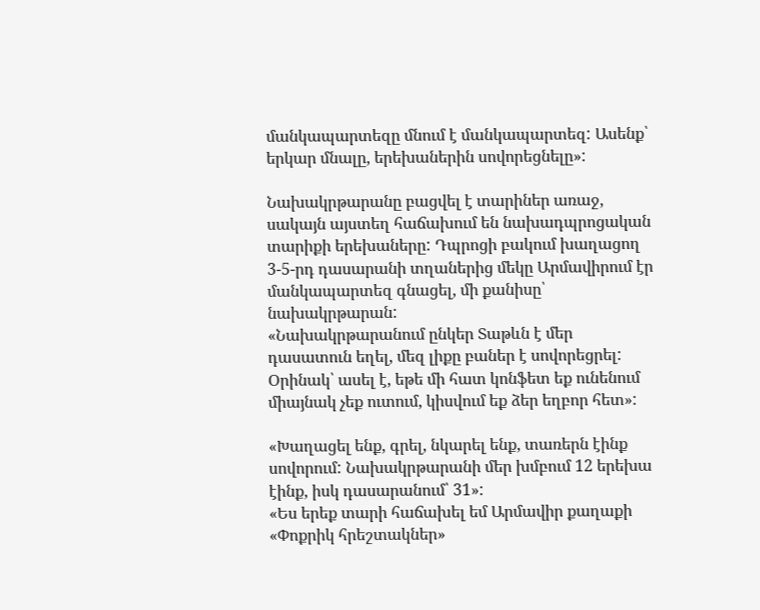մանկապարտեզը մնում է մանկապարտեզ: Ասենք՝ երկար մնալը, երեխաներին սովորեցնելը»:

Նախակրթարանը բացվել է տարիներ առաջ, սակայն այստեղ հաճախում են նախադպրոցական տարիքի երեխաները: Դպրոցի բակում խաղացող 3-5-րդ դասարանի տղաներից մեկը Արմավիրում էր մանկապարտեզ գնացել, մի քանիսը՝ նախակրթարան:
«Նախակրթարանում ընկեր Տաթևն է մեր դասատուն եղել, մեզ լիքը բաներ է սովորեցրել: Օրինակ՝ ասել է, եթե մի հատ կոնֆետ եք ունենում միայնակ չեք ուտում, կիսվում եք ձեր եղբոր հետ»:

«Խաղացել ենք, գրել, նկարել ենք, տառերն էինք սովորում: Նախակրթարանի մեր խմբում 12 երեխա էինք, իսկ դասարանում՝ 31»:
«Ես երեք տարի հաճախել եմ Արմավիր քաղաքի «Փոքրիկ հրեշտակներ»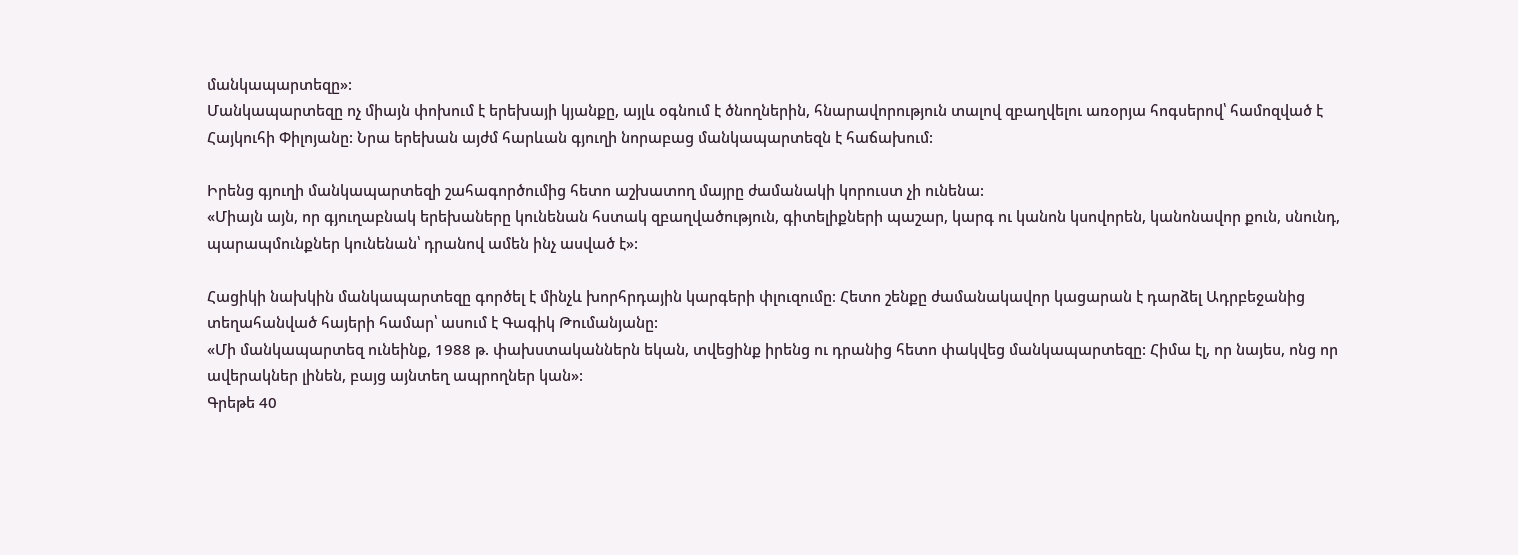մանկապարտեզը»:
Մանկապարտեզը ոչ միայն փոխում է երեխայի կյանքը, այլև օգնում է ծնողներին, հնարավորություն տալով զբաղվելու առօրյա հոգսերով՝ համոզված է Հայկուհի Փիլոյանը: Նրա երեխան այժմ հարևան գյուղի նորաբաց մանկապարտեզն է հաճախում:

Իրենց գյուղի մանկապարտեզի շահագործումից հետո աշխատող մայրը ժամանակի կորուստ չի ունենա:
«Միայն այն, որ գյուղաբնակ երեխաները կունենան հստակ զբաղվածություն, գիտելիքների պաշար, կարգ ու կանոն կսովորեն, կանոնավոր քուն, սնունդ, պարապմունքներ կունենան՝ դրանով ամեն ինչ ասված է»:

Հացիկի նախկին մանկապարտեզը գործել է մինչև խորհրդային կարգերի փլուզումը։ Հետո շենքը ժամանակավոր կացարան է դարձել Ադրբեջանից տեղահանված հայերի համար՝ ասում է Գագիկ Թումանյանը:
«Մի մանկապարտեզ ունեինք, 1988 թ. փախստականներն եկան, տվեցինք իրենց ու դրանից հետո փակվեց մանկապարտեզը: Հիմա էլ, որ նայես, ոնց որ ավերակներ լինեն, բայց այնտեղ ապրողներ կան»:
Գրեթե 40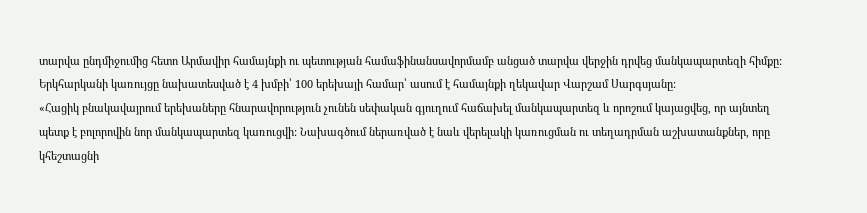տարվա ընդմիջումից հետո Արմավիր համայնքի ու պետության համաֆինանսավորմամբ անցած տարվա վերջին դրվեց մանկապարտեզի հիմքը: Երկհարկանի կառույցը նախատեսված է 4 խմբի՝ 100 երեխայի համար՝ ասում է համայնքի ղեկավար Վարշամ Սարգսյանը:
«Հացիկ բնակավայրում երեխաները հնարավորություն չունեն սեփական գյուղում հաճախել մանկապարտեզ և որոշում կայացվեց, որ այնտեղ պետք է բոլորովին նոր մանկապարտեզ կառուցվի: Նախագծում ներառված է նաև վերելակի կառուցման ու տեղադրման աշխատանքներ, որը կհեշտացնի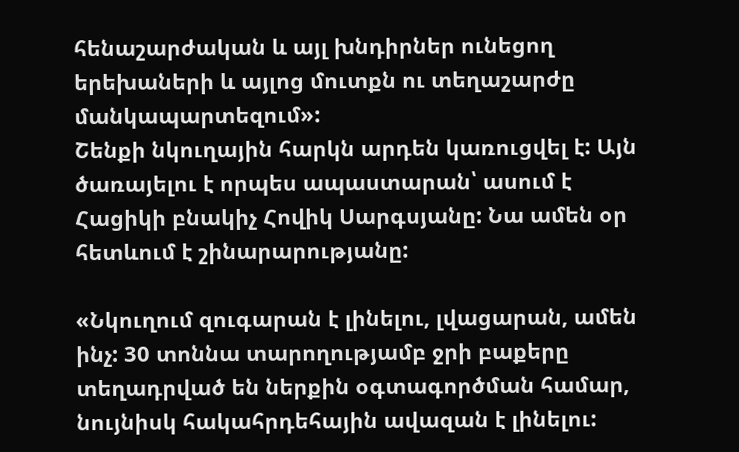հենաշարժական և այլ խնդիրներ ունեցող երեխաների և այլոց մուտքն ու տեղաշարժը մանկապարտեզում»:
Շենքի նկուղային հարկն արդեն կառուցվել է: Այն ծառայելու է որպես ապաստարան՝ ասում է Հացիկի բնակիչ Հովիկ Սարգսյանը: Նա ամեն օր հետևում է շինարարությանը:

«Նկուղում զուգարան է լինելու, լվացարան, ամեն ինչ: 30 տոննա տարողությամբ ջրի բաքերը տեղադրված են ներքին օգտագործման համար, նույնիսկ հակահրդեհային ավազան է լինելու: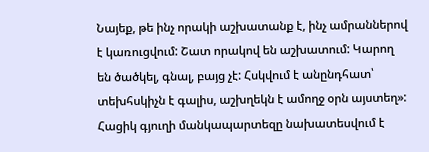Նայեք, թե ինչ որակի աշխատանք է, ինչ ամրաններով է կառուցվում: Շատ որակով են աշխատում: Կարող են ծածկել, գնալ, բայց չէ: Հսկվում է անընդհատ՝ տեխհսկիչն է գալիս, աշխղեկն է ամողջ օրն այստեղ»:
Հացիկ գյուղի մանկապարտեզը նախատեսվում է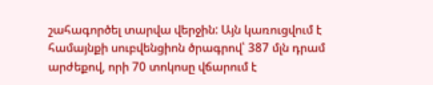շահագործել տարվա վերջին: Այն կառուցվում է համայնքի սուբվենցիոն ծրագրով՝ 387 մլն դրամ արժեքով, որի 70 տոկոսը վճարում է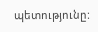պետությունը: